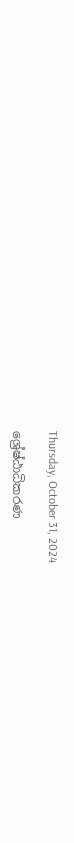Thursday, October 31, 2024

ශ්‍රේෂ්ඨාධිකරණ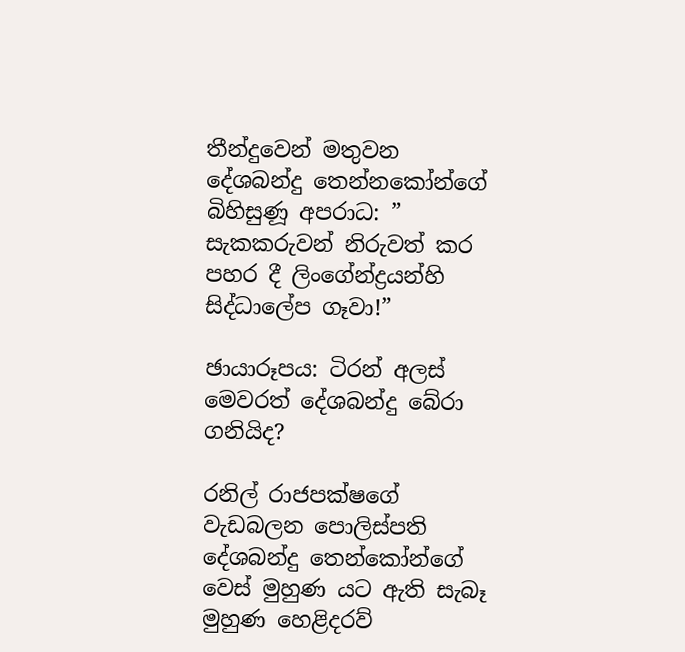තීන්දුවෙන් මතුවන දේශබන්දු තෙන්නකෝන්ගේ බිහිසුණූ අපරාධ: ” සැකකරුවන් නිරුවත් කර පහර දී ලිංගේන්ද්‍රයන්හි සිද්ධාලේප ගෑවා!”

ඡායාරූපය: ටිරන් අලස්   මෙවරත් දේශබන්දු බේරා ගනියිද?

රනිල් රාජපක්ෂගේ වැඩබලන පොලිස්පති දේශබන්දු තෙන්කෝන්ගේ වෙස් මුහුණ යට ඇති සැබෑ මුහුණ හෙළිදරව්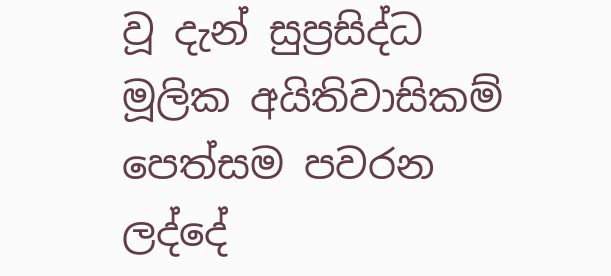වූ දැන් සුප්‍රසිද්ධ මූලික අයිතිවාසිකම් පෙත්සම පවරන ලද්දේ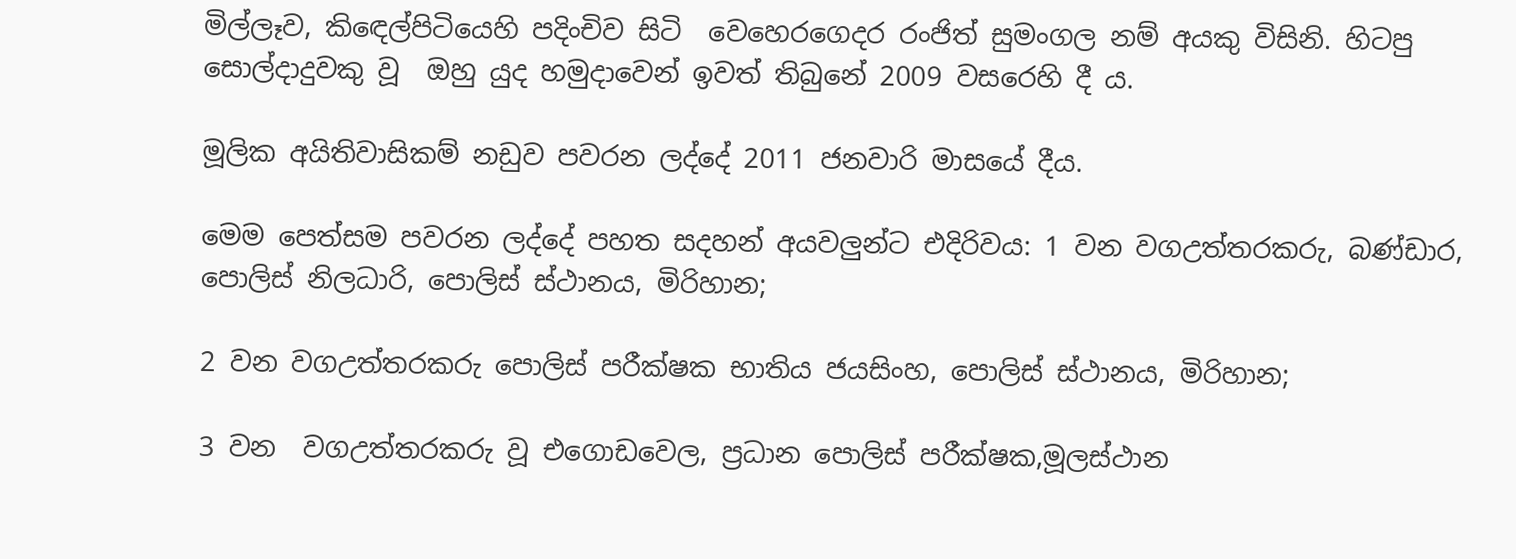මිල්ලෑව, කිඳෙල්පිටියෙහි පදිංචිව සිටි  වෙහෙරගෙදර රංජිත් සුමංගල නම් අයකු විසිනි. හිටපු සොල්දාදුවකු වූ  ඔහු යුද හමුදාවෙන් ඉවත් තිබුනේ 2009 වසරෙහි දී ය.

මූලික අයිතිවාසිකම් නඩුව පවරන ලද්දේ 2011 ජනවාරි මාසයේ දීය.

මෙම පෙත්සම පවරන ලද්දේ පහත සදහන් අයවලුන්ට එදිරිවය: 1 වන වගඋත්තරකරු, බණ්ඩාර, පොලිස් නිලධාරි, පොලිස් ස්ථානය, මිරිහාන;

2 වන වගඋත්තරකරු පොලිස් පරීක්ෂක භාතිය ජයසිංහ, පොලිස් ස්ථානය, මිරිහාන;

3 වන  වගඋත්තරකරු වූ එගොඩවෙල, ප්‍රධාන පොලිස් පරීක්ෂක,මූලස්ථාන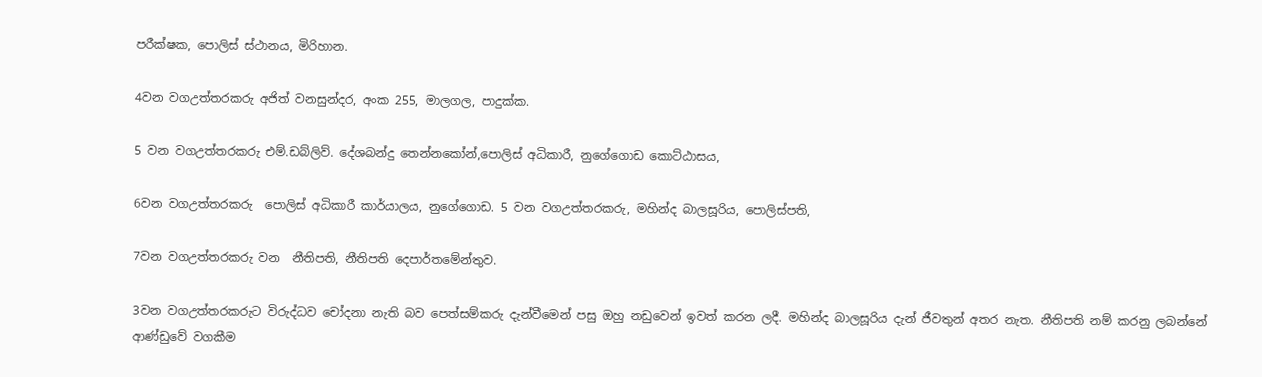පරීක්ෂක, පොලිස් ස්ථානය, මිරිහාන.

4වන වගඋත්තරකරු අජිත් වනසුන්දර, අංක 255, මාලගල, පාදුක්ක.

5 වන වගඋත්තරකරු එම්.ඩබ්ලිව්. දේශබන්දු තෙන්නකෝන්,පොලිස් අධිකාරී, නුගේගොඩ කොට්ඨාසය,

6වන වගඋත්තරකරු  පොලිස් අධිකාරී කාර්යාලය, නුගේගොඩ. 5 වන වගඋත්තරකරු, මහින්ද බාලසූරිය, පොලිස්පති,

7වන වගඋත්තරකරු වන  නීතිපති, නීතිපති දෙපාර්තමේන්තුව.

3වන වගඋත්තරකරුට විරුද්ධව චෝදනා නැති බව පෙත්සම්කරු දැන්වීමෙන් පසු ඔහු නඩුවෙන් ඉවත් කරන ලදී. මහින්ද බාලසූරිය දැන් ජීවතුන් අතර නැත. නීතිපති නම් කරනු ලබන්නේ ආණ්ඩුවේ වගකීම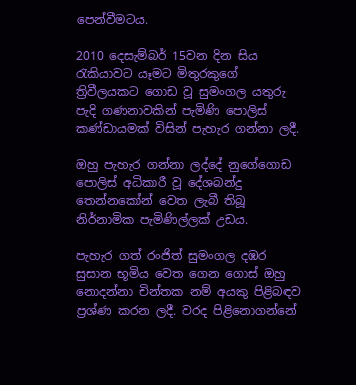පෙන්වීමටය.

2010 දෙසැම්බර් 15වන දින සිය රැකියාවට යෑමට මිතුරකුගේ ත්‍රිවීලයකට ගොඩ වූ සුමංගල යතුරු පැදි ගණනාවකින් පැමිණි පොලිස් කණ්ඩායමක් විසින් පැහැර ගන්නා ලදී.

ඔහු පැහැර ගන්නා ලද්දේ නුගේගොඩ පොලිස් අධිකාරී වූ දේශබන්දු තෙන්නකෝන් වෙත ලැබී තිබූ නිර්නාමික පැමිණිල්ලක් උඩය.

පැහැර ගත් රංජිත් සුමංගල දඹර සුසාන භූමිය වෙත ගෙන ගොස් ඔහු නොදන්නා චින්තක නම් අයකු පිළිබඳව ප්‍රශ්ණ කරන ලදී. වරද පිළිනොගන්නේ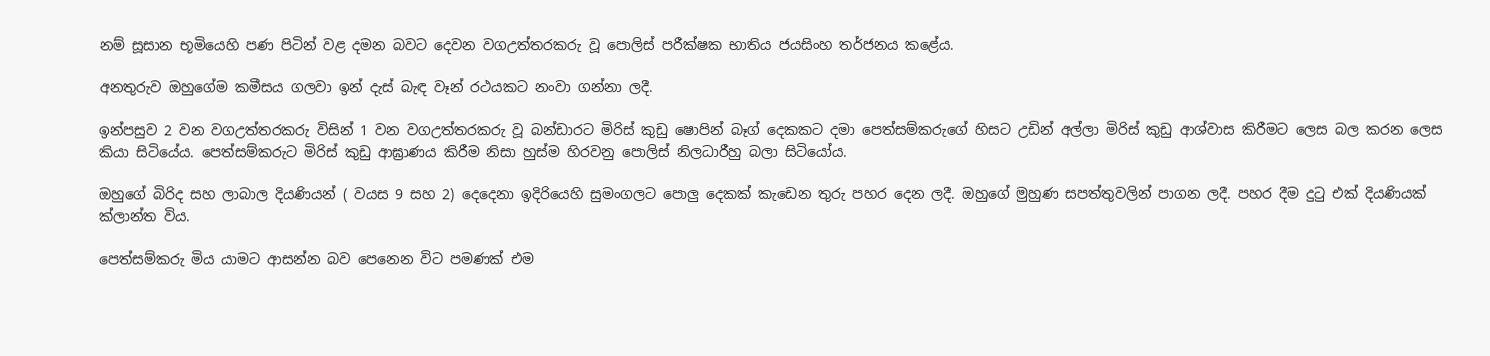නම් සූසාන භූමියෙහි පණ පිටින් වළ දමන බවට දෙවන වගඋත්තරකරු වූ පොලිස් පරීක්ෂක භාතිය ජයසිංහ තර්ජනය කළේය.

අනතුරුව ඔහුගේම කමීසය ගලවා ඉන් දැස් බැඳ වෑන් රථයකට නංවා ගන්නා ලදී.

ඉන්පසුව 2 වන වගඋත්තරකරු විසින් 1 වන වගඋත්තරකරු වූ බන්ඩාරට මිරිස් කුඩු ෂොපින් බෑග් දෙකකට දමා පෙත්සම්කරුගේ හිසට උඩින් අල්ලා මිරිස් කුඩු ආශ්වාස කිරීමට ලෙස බල කරන ලෙස කියා සිටියේය. පෙත්සම්කරුට මිරිස් කුඩු ආඝ්‍රාණය කිරීම නිසා හුස්ම හිරවනු පොලිස් නිලධාරීහු බලා සිටියෝය.

ඔහුගේ බිරිද සහ ලාබාල දියණියන් ( වයස 9 සහ 2) දෙදෙනා ඉදිරියෙහි සුමංගලට පොලු දෙකක් කැඩෙන තුරු පහර දෙන ලදී. ඔහුගේ මුහුණ සපත්තුවලින් පාගන ලදී. පහර දීම දුටු එක් දියණියක් ක්ලාන්ත විය.

පෙත්සම්කරු මිය යාමට ආසන්න බව පෙනෙන විට පමණක් එම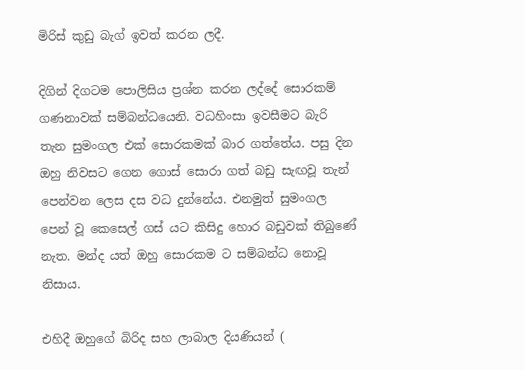මිරිස් කුඩු බැග් ඉවත් කරන ලදී.

දිගින් දිගටම පොලිසිය ප්‍රශ්න කරන ලද්දේ සොරකම් ගණනාවක් සම්බන්ධයෙනි. වධහිංසා ඉවසීමට බැරි තැන සුමංගල එක් සොරකමක් බාර ගත්තේය. පසු දින ඔහු නිවසට ගෙන ගොස් සොරා ගත් බඩු සැඟවූ තැන් පෙන්වන ලෙස දස වධ දුන්නේය. එනමුත් සුමංගල පෙන් වූ කෙසෙල් ගස් යට කිසිදු හොර බඩුවක් තිබුණේ නැත. මන්ද යත් ඔහු සොරකම ට සම්බන්ධ නොවූ නිසාය.

එහිදී ඔහුගේ බිරිද සහ ලාබාල දියණියන් (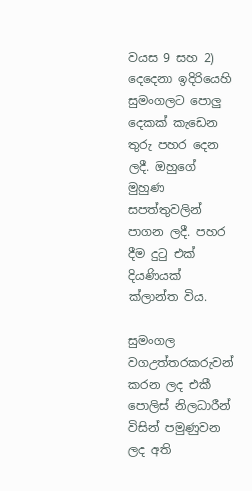වයස 9 සහ 2) දෙදෙනා ඉදිරියෙහි සුමංගලට පොලු දෙකක් කැඩෙන තුරු පහර දෙන ලදී. ඔහුගේ මුහුණ සපත්තුවලින් පාගන ලදී. පහර දීම දුටු එක් දියණියක් ක්ලාන්ත විය.

සුමංගල වගඋත්තරකරුවන් කරන ලද එකී පොලිස් නිලධාරීන් විසින් පමුණුවන ලද අති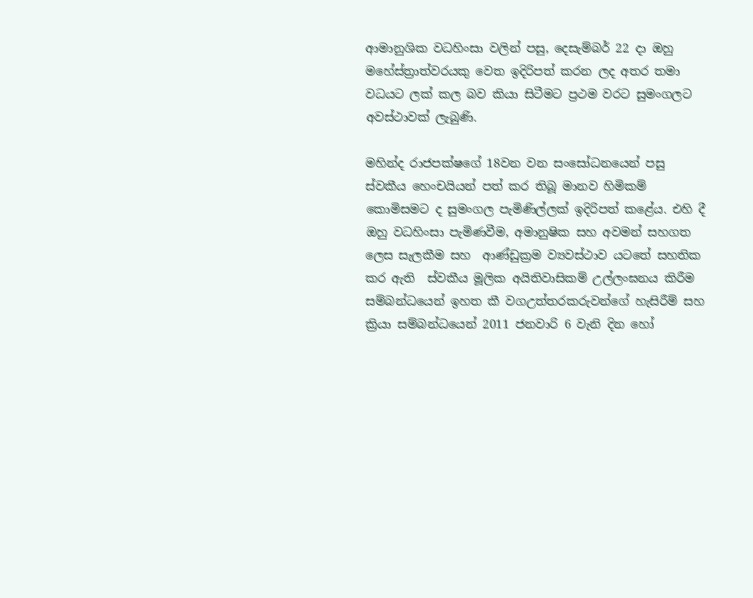ආමානුශික වධහිංසා වලින් පසු, දෙසැම්බර් 22 දා ඔහු මහේස්ත්‍රාත්වරයකු වෙත ඉදිරිපත් කරන ලද අතර තමා වධයට ලක් කල බව කියා සිටීමට ප්‍රථම වරට සුමංගලට අවස්ථාවක් ලැබුණි.

මහින්ද රාජපක්ෂගේ 18වන වන සංසෝධනයෙන් පසු ස්වකීය හෙංචයියන් පත් කර තිබූ මානව හිමිකම් කොමිසමට ද සුමංගල පැමිණිල්ලක් ඉදිරිපත් කළේය. එහි දී  ඔහු වධහිංසා පැමිණවීම, අමානුෂික සහ අවමන් සහගත ලෙස සැලකීම සහ  ආණ්ඩුක්‍රම ව්‍යවස්ථාව යටතේ සහතික කර ඇති  ස්වකීය මූලික අයිතිවාසිකම් උල්ලංඝනය කිරීම සම්බන්ධයෙන් ඉහත කී වගඋත්තරකරුවන්ගේ හැසිරීම් සහ ක්‍රියා සම්බන්ධයෙන් 2011 ජනවාරි 6 වැනි දින හෝ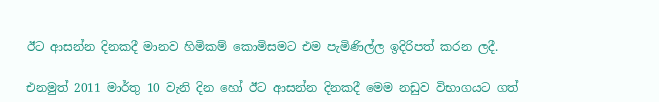ඊට ආසන්න දිනකදී මානව හිමිකම් කොමිසමට එම පැමිණිල්ල ඉදිරිපත් කරන ලදී.

එනමුත් 2011 මාර්තු 10 වැනි දින හෝ ඊට ආසන්න දිනකදී මෙම නඩුව විභාගයට ගත්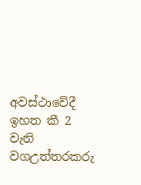අවස්ථාවේදී ඉහත කී 2 වැනි වගඋත්තරකරු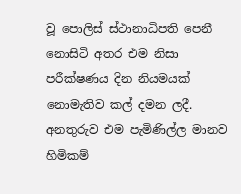වූ පොලිස් ස්ථානාධිපති පෙනී නොසිටි අතර එම නිසා පරීක්ෂණය දින නියමයක් නොමැතිව කල් දමන ලදී. අනතුරුව එම පැමිණිල්ල මානව හිමිකම්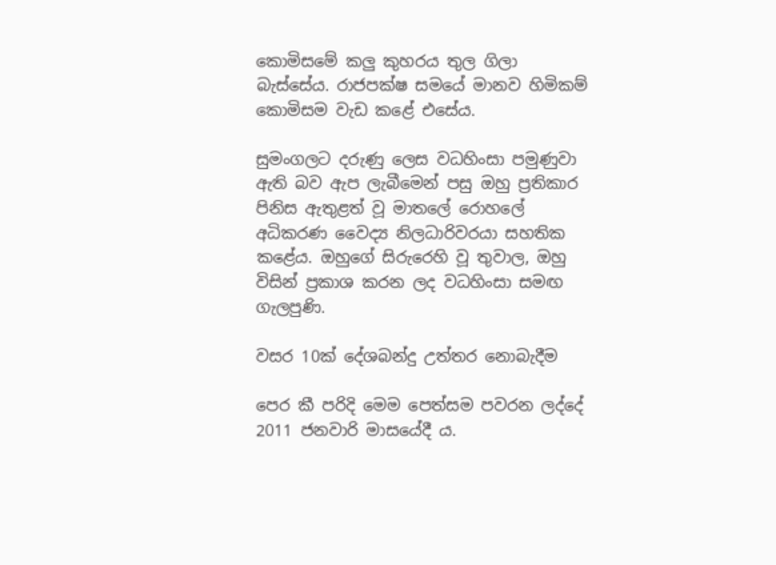කොමිසමේ කලු කුහරය තුල ගිලා බැස්සේය. රාජපක්ෂ සමයේ මානව හිමිකම් කොමිසම වැඩ කළේ එසේය.

සුමංගලට දරුණු ලෙස වධහිංසා පමුණුවා ඇති බව ඇප ලැබීමෙන් පසු ඔහු ප්‍රතිකාර පිනිස ඇතුළත් වූ මාතලේ රොහලේ අධිකරණ වෛද්‍ය නිලධාරිවරයා සහතික කළේය. ඔහුගේ සිරුරෙහි වූ තුවාල, ඔහු විසින් ප්‍රකාශ කරන ලද වධහිංසා සමඟ ගැලපුණි.

වසර 10ක් දේශබන්දු උත්තර නොබැදීම

පෙර කී පරිදි මෙම පෙත්සම පවරන ලද්දේ 2011 ජනවාරි මාසයේදී ය.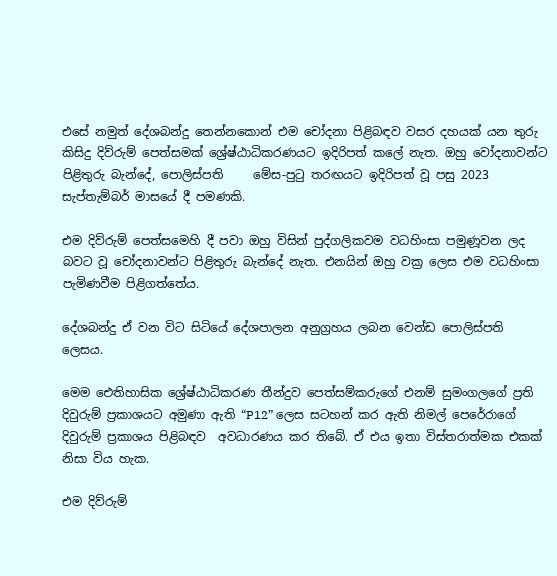එසේ නමුත් දේශබන්දු තෙන්නකොන් එම චෝදනා පිළිබඳව වසර දහයක් යන තුරු කිසිදු දිව්රුම් පෙත්සමක් ශ්‍රේෂ්ඨාධිකරණයට ඉදිරිපත් කලේ නැත. ඔහු වෝදනාවන්ට පිළිතුරු බැන්දේ, පොලිස්පති     මේස-පුටු තරඟයට ඉදිරිපත් වූ පසු 2023 සැප්තැම්බර් මාසයේ දී පමණකි.

එම දිව්රුම් පෙත්සමෙහි දී පවා ඔහු විසින් පුද්ගලිකවම වධහිංසා පමුණූවන ලද බවට වූ චෝදනාවන්ට පිළිතුරු බැන්දේ නැත. එනයින් ඔහු වක්‍ර ලෙස එම වධහිංසා පැමිණවීම පිළිගත්තේය.

දේශබන්දු ඒ වන විට සිටියේ දේශපාලන අනුග්‍රහය ලබන වෙන්ඩ පොලිස්පති ලෙසය.

මෙම ඓතිහාසික ශ්‍රේෂ්ඨාධිකරණ තීන්දුව පෙත්සම්කරුගේ එනම් සුමංගලගේ ප්‍රති දිවුරුම් ප්‍රකාශයට අමුණා ඇති “P12” ලෙස සටහන් කර ඇති නිමල් පෙරේරාගේ දිවුරුම් ප්‍රකාශය පිළිබඳව  අවධාරණය කර තිබේ. ඒ එය ඉතා විස්තරාත්මක එකක් නිසා විය හැක.

එම දිව්රුම්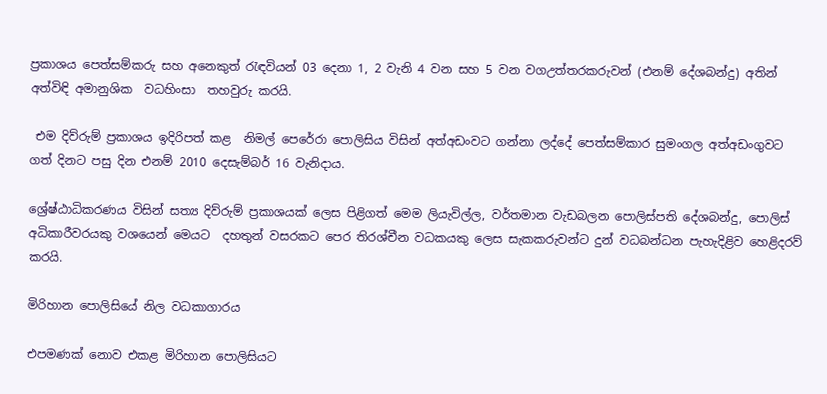ප්‍රකාශය පෙත්සම්කරු සහ අනෙකුත් රැඳවියන් 03 දෙනා 1, 2 වැනි 4 වන සහ 5 වන වගඋත්තරකරුවන් (එනම් දේශබන්දු) අතින් අත්විඳි අමානුශික  වධහිංසා  තහවුරු කරයි.

 එම දිව්රුම් ප්‍රකාශය ඉදිරිපත් කළ  නිමල් පෙරේරා පොලිසිය විසින් අත්අඩංවට ගන්නා ලද්දේ පෙත්සම්කාර සුමංගල අත්අඩංගුවට ගත් දිනට පසු දින එනම් 2010 දෙසැම්බර් 16 වැනිදාය.

ශ්‍රේෂ්ඨාධිකරණය විසින් සත්‍ය දිව්රුම් ප්‍රකාශයක් ලෙස පිළිගත් මෙම ලියැවිල්ල, වර්තමාන වැඩබලන පොලිස්පති දේශබන්දු, පොලිස් අධිකාරීවරයකු වශයෙන් මෙයට  දහතුන් වසරකට පෙර තිරශ්චීන වධකයකු ලෙස සැකකරුවන්ට දුන් වධබන්ධන පැහැදිළිව හෙළිදරව් කරයි.

මිරිහාන පොලිසියේ නිල වධකාගාරය

එපමණක් නොව එකළ මිරිහාන පොලිසියට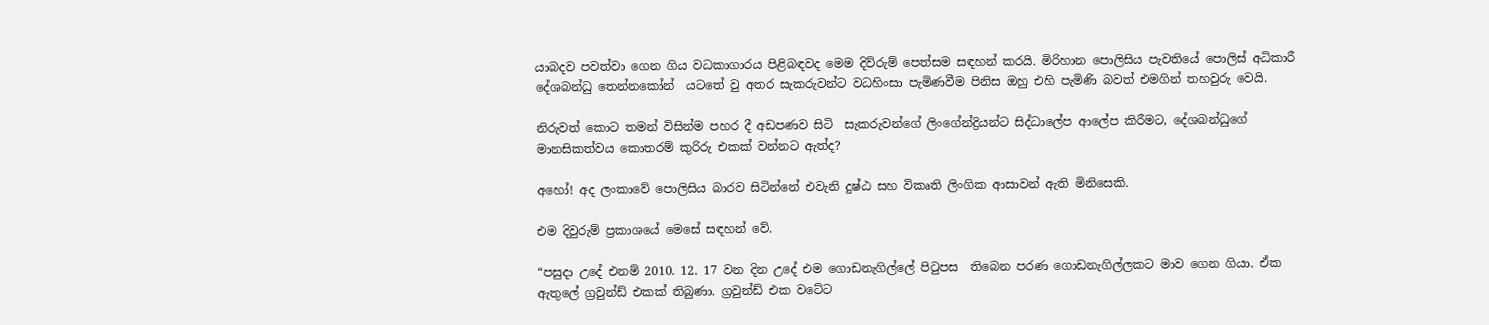යාබදව පවත්වා ගෙන ගිය වධකාගාරය පිළිබඳවද මෙම දිව්රුම් පෙත්සම සඳහන් කරයි. මිරිහාන පොලිසිය පැවතියේ පොලිස් අධිකාරී දේශබන්ධු තෙන්නකෝන්  යටතේ වු අතර සැකරුවන්ට වධහිංසා පැමිණවීම පිනිස ඔහු එහි පැමිණි බවත් එමගින් තහවුරු වෙයි.

නිරුවත් කොට තමන් විසින්ම පහර දී අඩපණව සිටි  සැකරුවන්ගේ ලිංගේන්ද්‍රියන්ට සිද්ධාලේප ආලේප කිරීමට, දේශබන්ධුගේ මානසිකත්වය කොතරම් කුරිරු එකක් වන්නට ඇත්ද?

අහෝ! අද ලංකාවේ පොලිසිය බාරව සිටින්නේ එවැනි දුෂ්ඨ සහ විකෘති ලිංගික ආසාවන් ඇති මිනිසෙකි.

එම දිවුරුම් ප්‍රකාශයේ මෙසේ සඳහන් වේ.

“පසුදා උදේ එනම් 2010. 12. 17 වන දින උදේ එම ගොඩනැගිල්ලේ පිටුපස  තිබෙන පරණ ගොඩනැගිල්ලකට මාව ගෙන ගියා. ඒක ඇතුලේ ග්‍රවුන්ඩ් එකක් තිබුණා. ග්‍රවුන්ඩ් එක වටේට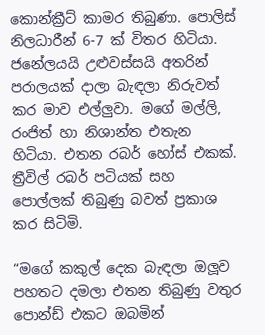කොන්ක්‍රීට් කාමර තිබුණා. පොලිස් නිලධාරීන් 6-7 ක් විතර හිටියා. ජනේලයයි උළුවස්සයි අතරින් පරාලයක් දාලා බැඳලා නිරුවත් කර මාව එල්ලුවා. මගේ මල්ලි, රංජිත් හා නිශාන්ත එතැන හිටියා. එතන රබර් හෝස් එකක්. ත්‍රීවිල් රබර් පටියක් සහ පොල්ලක් තිබුණු බවත් ප්‍රකාශ කර සිටිමි.

“මගේ කකුල් දෙක බැඳලා ඔලූව පහතට දමලා එතන තිබුණු වතුර පොන්ඩ් එකට ඔබමින්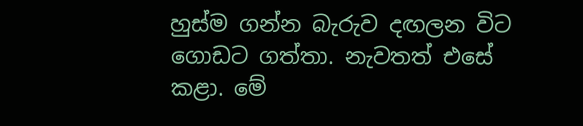හුස්ම ගන්න බැරුව දඟලන විට ගොඩට ගත්තා. නැවතත් එසේ කළා. මේ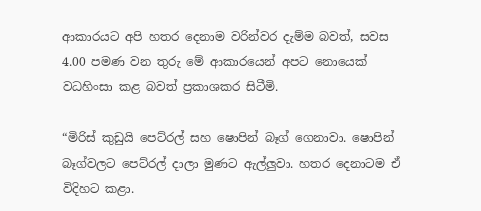ආකාරයට අපි හතර දෙනාම වරින්වර දැම්ම බවත්, සවස 4.00 පමණ වන තුරු මේ ආකාරයෙන් අපට නොයෙක් වධහිංසා කළ බවත් ප්‍රකාශකර සිටීමි.

“මිරිස් කුඩුයි පෙට්රල් සහ ෂොපින් බෑග් ගෙනාවා. ෂොපින් බෑග්වලට පෙට්රල් දාලා මුණට ඇල්ලුවා. හතර දෙනාටම ඒ විදිහට කළා.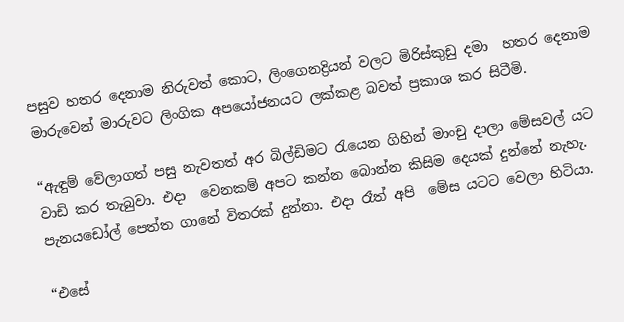පසුව හතර දෙනාම නිරුවත් කොට, ලිංගෙනද්‍රියන් වලට මිරිස්කුඩු දමා  හතර දෙනාම මාරුවෙන් මාරුවට ලිංගික අපයෝජනයට ලක්කළ බවත් ප්‍රකාශ කර සිටීමි.

“ඇඳුම් වේලාගත් පසු නැවතත් අර බිල්ඩිමට රැයෙන ගිහින් මාංචු දාලා මේසවල් යට වාඩි කර තැබුවා. එදා  වෙනකම් අපට කන්න බොන්න කිසිම දෙයක් දුන්නේ නැහැ. පැනයඩෝල් පෙත්ත ගානේ විතරක් දුන්නා. එදා රෑත් අපි  මේස යටට වෙලා හිටියා.

“එසේ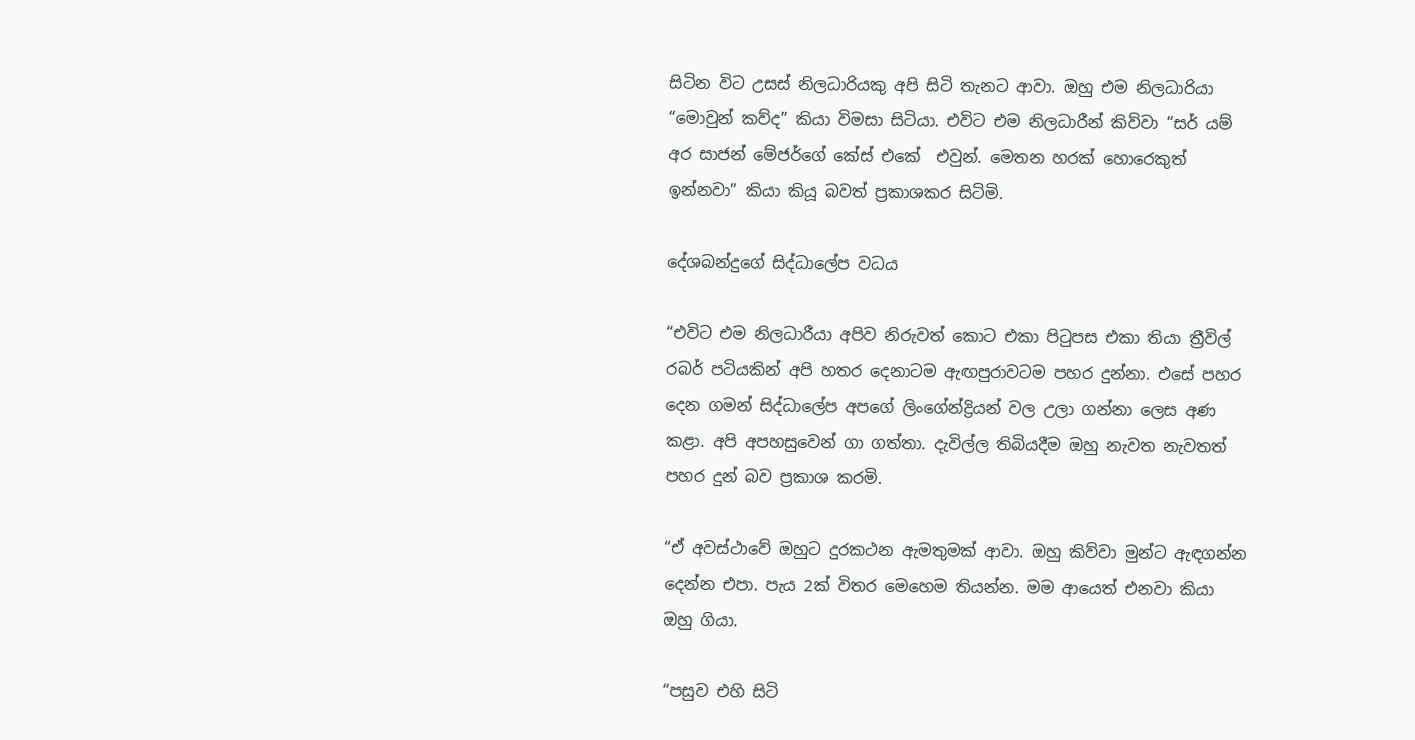සිටින විට උසස් නිලධාරියකු අපි සිටි තැනට ආවා. ඔහු එම නිලධාරියා  “මොවුන් කව්ද” කියා විමසා සිටියා. එවිට එම නිලධාරීන් කිව්වා “සර් යම් අර සාජන් මේජර්ගේ කේස් එකේ  එවුන්. මෙතන හරක් හොරෙකුත් ඉන්නවා” කියා කියූ බවත් ප්‍රකාශකර සිටිමි.

දේශබන්දුගේ සිද්ධාලේප වධය

“එවිට එම නිලධාරීයා අපිව නිරුවත් කොට එකා පිටුපස එකා තියා ත්‍රීවිල් රබර් පටියකින් අපි හතර දෙනාටම ඇඟපුරාවටම පහර දුන්නා. එසේ පහර දෙන ගමන් සිද්ධාලේප අපගේ ලිංගේන්ද්‍රියන් වල උලා ගන්නා ලෙස අණ කළා. අපි අපහසුවෙන් ගා ගත්තා. දැවිල්ල තිබියදීම ඔහු නැවත නැවතත් පහර දුන් බව ප්‍රකාශ කරමි.

“ඒ අවස්ථාවේ ඔහුට දුරකථන ඇමතුමක් ආවා. ඔහු කිව්වා මුන්ට ඇඳගන්න දෙන්න එපා. පැය 2ක් විතර මෙහෙම තියන්න. මම ආයෙත් එනවා කියා ඔහු ගියා.

“පසුව එහි සිටි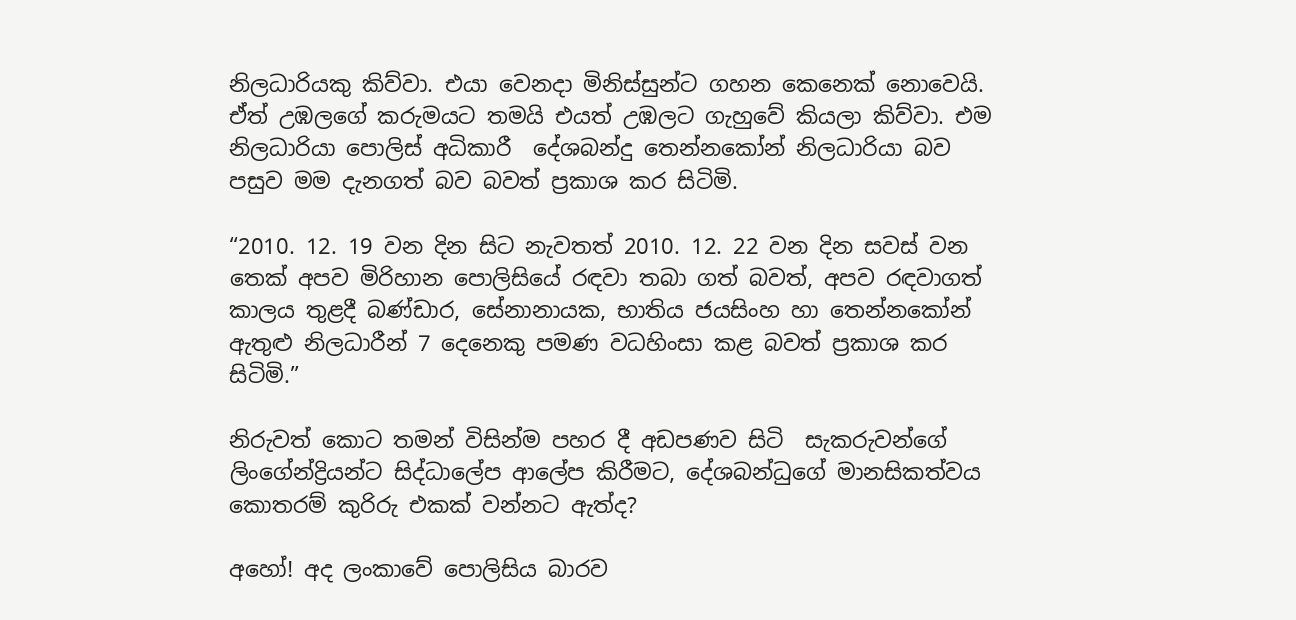නිලධාරියකු කිව්වා. එයා වෙනදා මිනිස්සුන්ට ගහන කෙනෙක් නොවෙයි. ඒත් උඹලගේ කරුමයට තමයි එයත් උඹලට ගැහුවේ කියලා කිව්වා. එම නිලධාරියා පොලිස් අධිකාරී  දේශබන්දු තෙන්නකෝන් නිලධාරියා බව පසුව මම දැනගත් බව බවත් ප්‍රකාශ කර සිටිමි.

“2010. 12. 19 වන දින සිට නැවතත් 2010. 12. 22 වන දින සවස් වන තෙක් අපව මිරිහාන පොලිසියේ රඳවා තබා ගත් බවත්, අපව රඳවාගත් කාලය තුළදී බණ්ඩාර, සේනානායක, භාතිය ජයසිංහ හා තෙන්නකෝන් ඇතුළු නිලධාරීන් 7 දෙනෙකු පමණ වධහිංසා කළ බවත් ප්‍රකාශ කර සිටිමි.”

නිරුවත් කොට තමන් විසින්ම පහර දී අඩපණව සිටි  සැකරුවන්ගේ ලිංගේන්ද්‍රියන්ට සිද්ධාලේප ආලේප කිරීමට, දේශබන්ධුගේ මානසිකත්වය කොතරම් කුරිරු එකක් වන්නට ඇත්ද?

අහෝ! අද ලංකාවේ පොලිසිය බාරව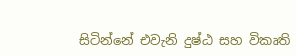සිටින්නේ එවැනි දුෂ්ඨ සහ විකෘති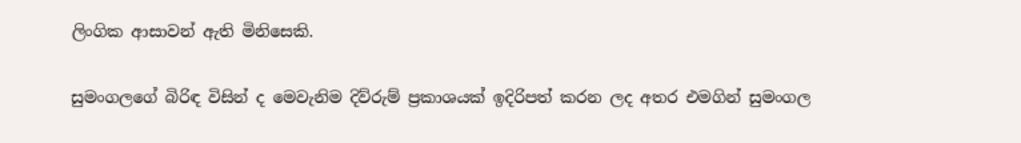ලිංගික ආසාවන් ඇති මිනිසෙකි.

සුමංගලගේ බිරිඳ විසින් ද මෙවැනිම දිව්රුම් ප්‍රකාශයක් ඉදිරිපත් කරන ලද අතර එමගින් සුමංගල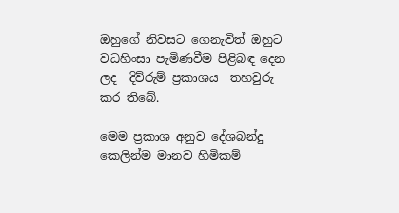ඔහුගේ නිවසට ගෙනැවිත් ඔහුට වධහිංසා පැමිණවීම පිළිබඳ දෙන ලද  දිව්රුම් ප්‍රකාශය  තහවුරු කර තිබේ.

මෙම ප්‍රකාශ අනුව දේශබන්දු කෙලින්ම මානව හිමිකම්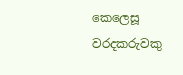කෙලෙසූ වරදකරුවකු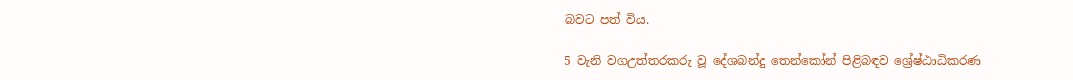බවට පත් විය.

5 වැනි වගඋත්තරකරු වූ දේශබන්දු තෙන්කෝන් පිළිබඳව ශ්‍රේෂ්ඨාධිකරණ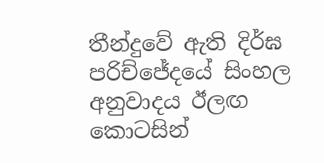තීන්දුවේ ඇති දිර්ඝ පරිච්ජේදයේ සිංහල අනුවාදය ඊලඟ කොටසින්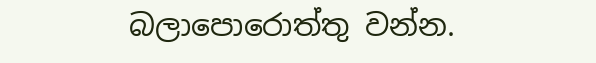බලාපොරොත්තු වන්න.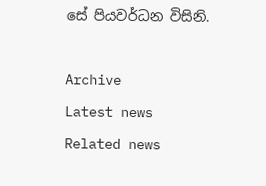සේ පියවර්ධන විසිනි.



Archive

Latest news

Related news